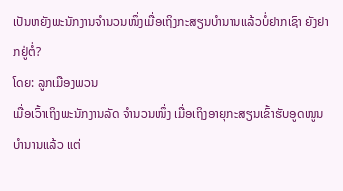ເປັນຫຍັງພະນັກງານຈຳນວນໜຶ່ງເມື່ອເຖິງກະສຽນບຳນານແລ້ວບໍ່ຢາກເຊົາ ຍັງຢາກຢູ່ຕໍ່?
ໂດຍ: ລູກເມືອງພວນ
ເມື່ອເວົ້າເຖິງພະນັກງານລັດ ຈຳນວນໜຶ່ງ ເມື່ອເຖິງອາຍຸກະສຽນເຂົ້າຮັບອູດໜູນບຳນານແລ້ວ ແຕ່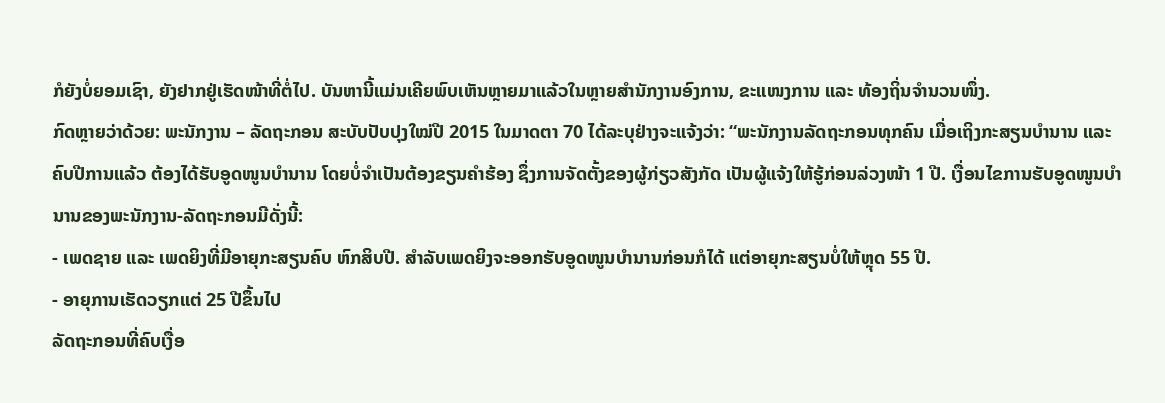ກໍຍັງບໍ່ຍອມເຊົາ, ຍັງຢາກຢູ່ເຮັດໜ້າທີ່ຕໍ່ໄປ. ບັນຫານີ້ແມ່ນເຄີຍພົບເຫັນຫຼາຍມາແລ້ວໃນຫຼາຍສຳນັກງານອົງການ, ຂະແໜງການ ແລະ ທ້ອງຖິ່ນຈຳນວນໜຶ່ງ.
ກົດຫຼາຍວ່າດ້ວຍ: ພະນັກງານ – ລັດຖະກອນ ສະບັບປັບປຸງໃໝ່ປີ 2015 ໃນມາດຕາ 70 ໄດ້ລະບຸຢ່າງຈະແຈ້ງວ່າ: “ພະນັກງານລັດຖະກອນທຸກຄົນ ເມື່ອເຖິງກະສຽນບຳນານ ແລະ ຄົບປີການແລ້ວ ຕ້ອງໄດ້ຮັບອູດໜູນບຳນານ ໂດຍບໍ່ຈຳເປັນຕ້ອງຂຽນຄຳຮ້ອງ ຊຶ່ງການຈັດຕັ້ງຂອງຜູ້ກ່ຽວສັງກັດ ເປັນຜູ້ແຈ້ງໃຫ້ຮູ້ກ່ອນລ່ວງໜ້າ 1 ປີ. ເງື່ອນໄຂການຮັບອູດໜູນບຳນານຂອງພະນັກງານ-ລັດຖະກອນມີດັ່ງນີ້:
- ເພດຊາຍ ແລະ ເພດຍິງທີ່ມີອາຍຸກະສຽນຄົບ ຫົກສິບປີ. ສຳລັບເພດຍິງຈະອອກຮັບອູດໜູນບຳນານກ່ອນກໍໄດ້ ແຕ່ອາຍຸກະສຽນບໍ່ໃຫ້ຫຼຸດ 55 ປີ.
- ອາຍຸການເຮັດວຽກແຕ່ 25 ປີຂຶ້ນໄປ
ລັດຖະກອນທີ່ຄົບເງື່ອ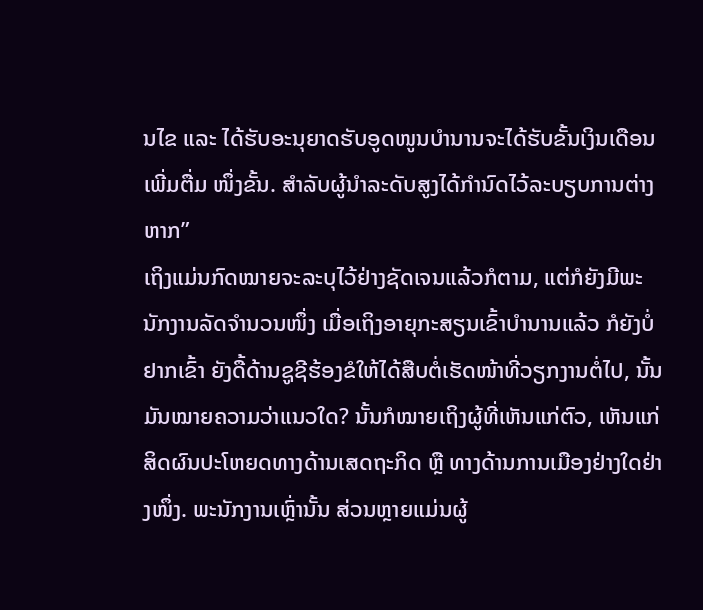ນໄຂ ແລະ ໄດ້ຮັບອະນຸຍາດຮັບອູດໜູນບຳນານຈະໄດ້ຮັບຂັ້ນເງິນເດືອນເພີ່ມຕື່ມ ໜຶ່ງຂັ້ນ. ສຳລັບຜູ້ນຳລະດັບສູງໄດ້ກຳນົດໄວ້ລະບຽບການຕ່າງຫາກ”
ເຖິງແມ່ນກົດໝາຍຈະລະບຸໄວ້ຢ່າງຊັດເຈນແລ້ວກໍຕາມ, ແຕ່ກໍຍັງມີພະນັກງານລັດຈຳນວນໜຶ່ງ ເມື່ອເຖິງອາຍຸກະສຽນເຂົ້າບຳນານແລ້ວ ກໍຍັງບໍ່ຢາກເຂົ້າ ຍັງດື້ດ້ານຊູຊີຮ້ອງຂໍໃຫ້ໄດ້ສືບຕໍ່ເຮັດໜ້າທີ່ວຽກງານຕໍ່ໄປ, ນັ້ນມັນໝາຍຄວາມວ່າແນວໃດ? ນັ້ນກໍໝາຍເຖິງຜູ້ທີ່ເຫັນແກ່ຕົວ, ເຫັນແກ່ສິດຜົນປະໂຫຍດທາງດ້ານເສດຖະກິດ ຫຼື ທາງດ້ານການເມືອງຢ່າງໃດຢ່າງໜຶ່ງ. ພະນັກງານເຫຼົ່ານັ້ນ ສ່ວນຫຼາຍແມ່ນຜູ້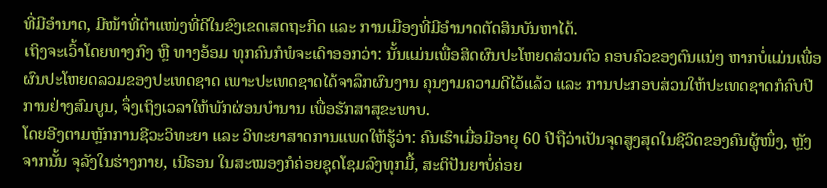ທີ່ມີອຳນາດ, ມີໜ້າທີ່ຕຳແໜ່ງທີ່ດີໃນຂົງເຂດເສດຖະກິດ ແລະ ການເມືອງທີ່ມີອຳນາດຕັດສິນບັນຫາໄດ້.
ເຖິງຈະເວົ້າໂດຍທາງກົງ ຫຼື ທາງອ້ອມ ທຸກຄົນກໍພໍຈະເດົາອອກວ່າ: ນັ້ນແມ່ນເພື່ອສິດຜົນປະໂຫຍດສ່ວນຕົວ ຄອບຄົວຂອງຕົນແນ່ໆ ຫາກບໍ່ແມ່ນເພື່ອຜົນປະໂຫຍດລວມຂອງປະເທດຊາດ ເພາະປະເທດຊາດໄດ້ຈາລຶກຜົນງານ ຄຸນງາມຄວາມດີໄວ້ແລ້ວ ແລະ ການປະກອບສ່ວນໃຫ້ປະເທດຊາດກໍຄົບປີການຢ່າງສົມບູນ, ຈຶ່ງເຖິງເວລາໃຫ້ພັກຜ່ອນບຳນານ ເພື່ອຮັກສາສຸຂະພາບ.
ໂດຍອີງຕາມຫຼັກການຊີວະວິທະຍາ ແລະ ວິທະຍາສາດການແພດໃຫ້ຮູ້ວ່າ: ຄົນເຮົາເມື່ອມີອາຍຸ 60 ປີຖືວ່າເປັນຈຸດສູງສຸດໃນຊີວິດຂອງຄົນຜູ້ໜຶ່ງ, ຫຼັງຈາກນັ້ນ ຈຸລັງໃນຮ່າງກາຍ, ເນີຣອນ ໃນສະໝອງກໍຄ່ອຍຊຸດໂຊມລົງທຸກມື້, ສະຕິປັນຍາບໍ່ຄ່ອຍ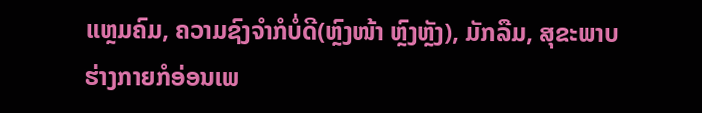ແຫຼມຄົມ, ຄວາມຊົງຈຳກໍບໍ່ດີ(ຫຼົງໜ້າ ຫຼົງຫຼັງ), ມັກລືມ, ສຸຂະພາບຮ່າງກາຍກໍອ່ອນເພ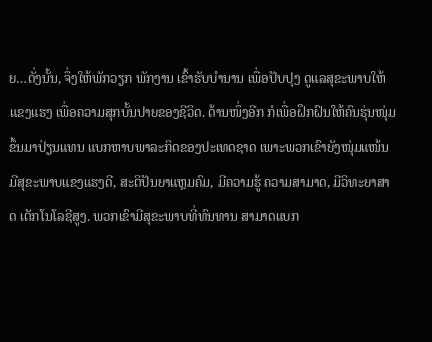ຍ…ດັ່ງນັ້ນ, ຈຶ່ງໃຫ້ພັກວຽກ ພັກງານ ເຂົ້າຮັບບຳນານ ເພື່ອປັບປຸງ ດູແລສຸຂະພາບໃຫ້ແຂງແຮງ ເພື່ອຄວາມສຸກບັ້ນປາຍຂອງຊີວິດ. ດ້ານໜຶ່ງອີກ ກໍເພື່ອຝຶກຝົນໃຫ້ຄົນຮຸ່ນໜຸ່ມຂຶ້ນມາປ່ຽນແທນ ແບກຫາບພາລະກິດຂອງປະເທດຊາດ ເພາະພວກເຂົາຍັງໜຸ່ມແໜ້ນ ມີສຸຂະພາບແຂງແຮງດີ, ສະຕິປັນຍາແຫຼມຄົມ, ມີຄວາມຮູ້ ຄວາມສາມາດ, ມີວິທະຍາສາດ ເຕັກໂນໂລຊີສູງ. ພວກເຂົາມີສຸຂະພາບທີ່ທົນທານ ສາມາດແບກ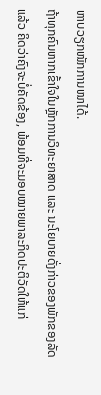ຫາບວຽກໜັກການໜາໄດ້.
ຖ້າທຸກຄົນຫາກເຂົ້າໃຈໃນຫຼັກການວິທະຍາສາດ ແລະ ນະໂຍບາຍດັ່ງກ່າວຂອງພັກຂອງລັດແລ້ວ ຄິດວ່າຄົງຈະບໍ່ຄັດຂ້ອງ, ພ້ອມທີ່ຈະມອບໝາຍພາລະກິດປະຕິວັດໃຫ້ແກ່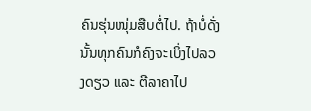ຄົນຮຸ່ນໜຸ່ມສືບຕໍ່ໄປ. ຖ້າບໍ່ດັ່ງນັ້ນທຸກຄົນກໍຄົງຈະເບິ່ງໄປລວງດຽວ ແລະ ຕີລາຄາໄປ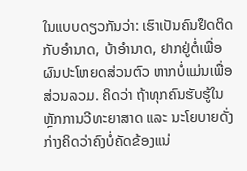ໃນແບບດຽວກັນວ່າ: ເຮົາເປັນຄົນຢຶດຕິດກັບອຳນາດ, ບ້າອຳນາດ, ຢາກຢູ່ຕໍ່ເພື່ອຜົນປະໂຫຍດສ່ວນຕົວ ຫາກບໍ່ແມ່ນເພື່ອສ່ວນລວມ. ຄິດວ່າ ຖ້າທຸກຄົນຮັບຮູ້ໃນຫຼັກການວີທະຍາສາດ ແລະ ນະໂຍບາຍດັ່ງກ່າງຄິດວ່າຄົງບໍ່ຄັດຂ້ອງແນ່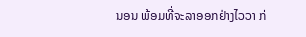ນອນ ພ້ອມທີ່ຈະລາອອກຢ່າງໄວວາ ກ່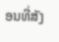ອນທີ່ສັງ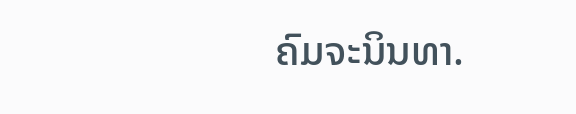ຄົມຈະນິນທາ.